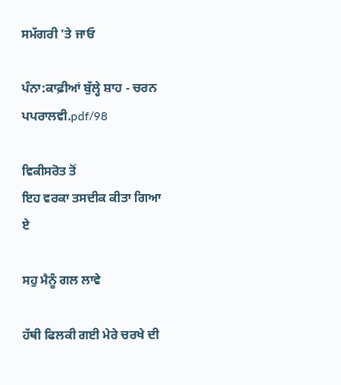ਸਮੱਗਰੀ 'ਤੇ ਜਾਓ

ਪੰਨਾ:ਕਾਫ਼ੀਆਂ ਬੁੱਲ੍ਹੇ ਸ਼ਾਹ - ਚਰਨ ਪਪਰਾਲਵੀ.pdf/98

ਵਿਕੀਸਰੋਤ ਤੋਂ
ਇਹ ਵਰਕਾ ਤਸਦੀਕ ਕੀਤਾ ਗਿਆ ਏ

ਸਹੁ ਮੈਨੂੰ ਗਲ ਲਾਵੇ

ਹੱਥੀ ਫਿਲਕੀ ਗਈ ਮੇਰੇ ਚਰਖੇ ਦੀ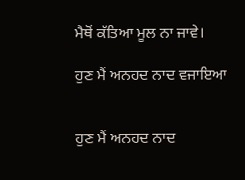ਮੈਥੋਂ ਕੱਤਿਆ ਮੂਲ ਨਾ ਜਾਵੇ।

ਹੁਣ ਮੈਂ ਅਨਹਦ ਨਾਦ ਵਜਾਇਆ


ਹੁਣ ਮੈਂ ਅਨਹਦ ਨਾਦ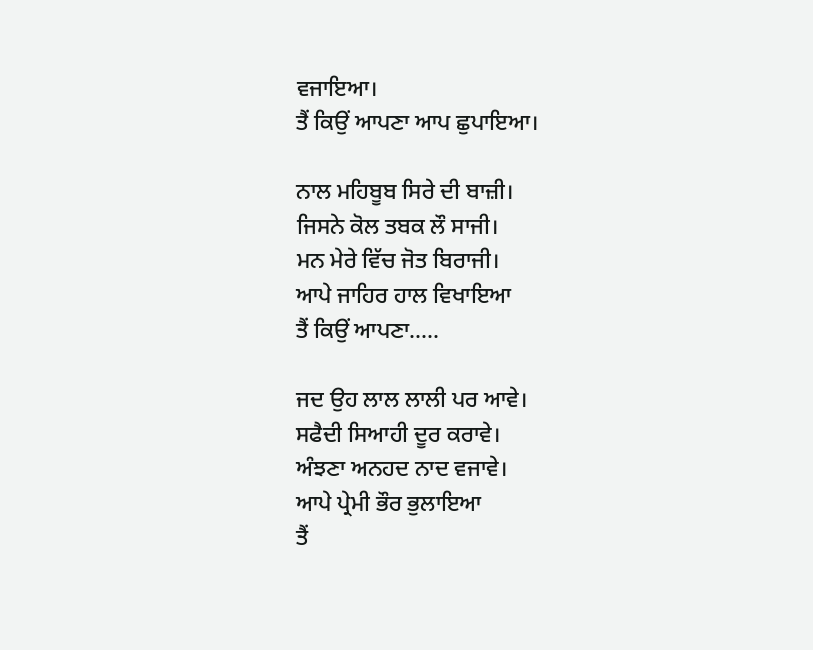ਵਜਾਇਆ।
ਤੈਂ ਕਿਉਂ ਆਪਣਾ ਆਪ ਛੁਪਾਇਆ।

ਨਾਲ ਮਹਿਬੂਬ ਸਿਰੇ ਦੀ ਬਾਜ਼ੀ।
ਜਿਸਨੇ ਕੋਲ ਤਬਕ ਲੌ ਸਾਜੀ।
ਮਨ ਮੇਰੇ ਵਿੱਚ ਜੋਤ ਬਿਰਾਜੀ।
ਆਪੇ ਜਾਹਿਰ ਹਾਲ ਵਿਖਾਇਆ
ਤੈਂ ਕਿਉਂ ਆਪਣਾ.....

ਜਦ ਉਹ ਲਾਲ ਲਾਲੀ ਪਰ ਆਵੇ।
ਸਫੈਦੀ ਸਿਆਹੀ ਦੂਰ ਕਰਾਵੇ।
ਅੰਝਣਾ ਅਨਹਦ ਨਾਦ ਵਜਾਵੇ।
ਆਪੇ ਪ੍ਰੇਮੀ ਭੌਰ ਭੁਲਾਇਆ
ਤੈਂ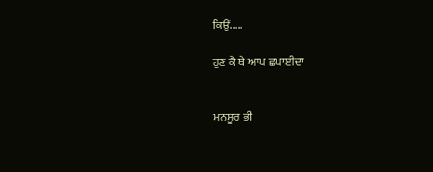ਕਿਉਂ.....

ਹੁਣ ਕੈ ਥੇ ਆਪ ਛਪਾਈਦਾ


ਮਨਸੂਰ ਭੀ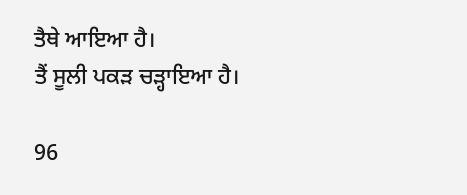ਤੈਥੇ ਆਇਆ ਹੈ।
ਤੈਂ ਸੂਲੀ ਪਕੜ ਚੜ੍ਹਾਇਆ ਹੈ।

96